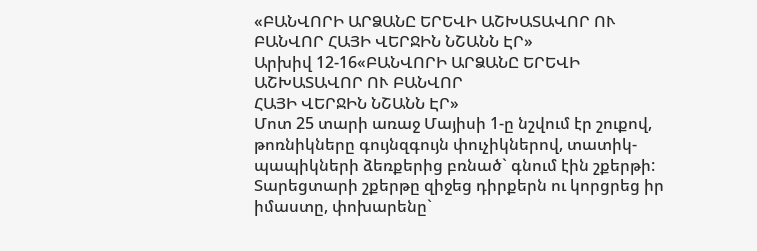«ԲԱՆՎՈՐԻ ԱՐՁԱՆԸ ԵՐԵՎԻ ԱՇԽԱՏԱՎՈՐ ՈՒ ԲԱՆՎՈՐ ՀԱՅԻ ՎԵՐՋԻՆ ՆՇԱՆՆ ԷՐ»
Արխիվ 12-16«ԲԱՆՎՈՐԻ ԱՐՁԱՆԸ ԵՐԵՎԻ ԱՇԽԱՏԱՎՈՐ ՈՒ ԲԱՆՎՈՐ
ՀԱՅԻ ՎԵՐՋԻՆ ՆՇԱՆՆ ԷՐ»
Մոտ 25 տարի առաջ Մայիսի 1-ը նշվում էր շուքով, թոռնիկները գույնզգույն փուչիկներով, տատիկ-պապիկների ձեռքերից բռնած` գնում էին շքերթի: Տարեցտարի շքերթը զիջեց դիրքերն ու կորցրեց իր իմաստը, փոխարենը`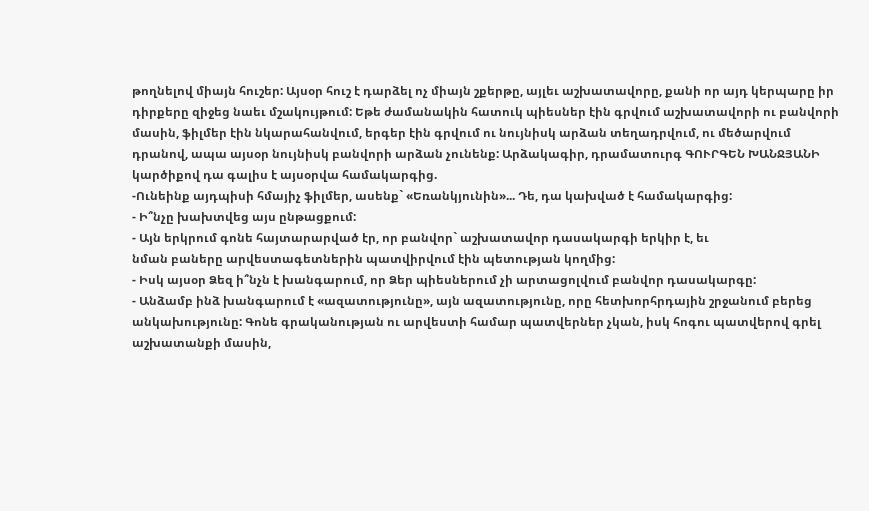թողնելով միայն հուշեր: Այսօր հուշ է դարձել ոչ միայն շքերթը, այլեւ աշխատավորը, քանի որ այդ կերպարը իր դիրքերը զիջեց նաեւ մշակույթում: Եթե ժամանակին հատուկ պիեսներ էին գրվում աշխատավորի ու բանվորի մասին, ֆիլմեր էին նկարահանվում, երգեր էին գրվում ու նույնիսկ արձան տեղադրվում, ու մեծարվում դրանով, ապա այսօր նույնիսկ բանվորի արձան չունենք: Արձակագիր, դրամատուրգ ԳՈՒՐԳԵՆ ԽԱՆՋՅԱՆԻ կարծիքով դա գալիս է այսօրվա համակարգից.
-Ունեինք այդպիսի հմայիչ ֆիլմեր, ասենք` «Եռանկյունին»... Դե, դա կախված է համակարգից:
- Ի՞նչը խախտվեց այս ընթացքում:
- Այն երկրում գոնե հայտարարված էր, որ բանվոր` աշխատավոր դասակարգի երկիր է, եւ
նման բաները արվեստագետներին պատվիրվում էին պետության կողմից:
- Իսկ այսօր Ձեզ ի՞նչն է խանգարում, որ Ձեր պիեսներում չի արտացոլվում բանվոր դասակարգը:
- Անձամբ ինձ խանգարում է «ազատությունը», այն ազատությունը, որը հետխորհրդային շրջանում բերեց անկախությունը: Գոնե գրականության ու արվեստի համար պատվերներ չկան, իսկ հոգու պատվերով գրել աշխատանքի մասին,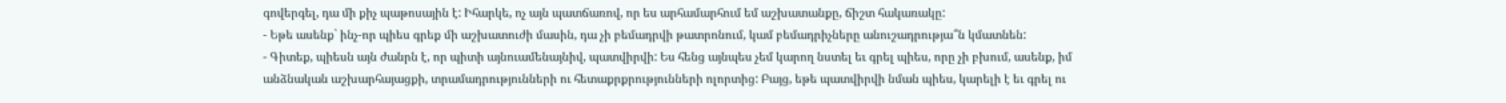գովերգել, դա մի քիչ պաթոսային է: Իհարկե, ոչ այն պատճառով, որ ես արհամարհում եմ աշխատանքը, ճիշտ հակառակը:
- Եթե ասենք` ինչ-որ պիես գրեք մի աշխատուժի մասին, դա չի բեմադրվի թատրոնում, կամ բեմադրիչները անուշադրությա՞ն կմատնեն:
- Գիտեք, պիեսն այն ժանրն է, որ պիտի այնուամենայնիվ, պատվիրվի: Ես հենց այնպես չեմ կարող նստել եւ գրել պիես, որը չի բխում, ասենք, իմ անձնական աշխարհայացքի, տրամադրությունների ու հետաքրքրությունների ոլորտից: Բայց, եթե պատվիրվի նման պիես, կարելի է եւ գրել ու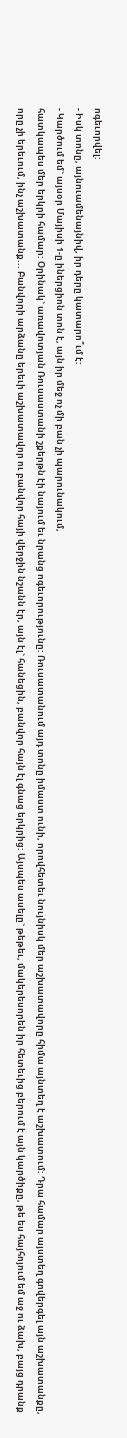ոգեւորվել:
- Իսկ տոնը, այնուամենայնիվ, իր դերը կատարո՞ւմ է:
- Կարծում եմ` այսօր Մայիսի 1-ը իներցիոն տոն է, այն իր մեջ ոչ մի բան չի պարունակում,
հատկապես մեր երկրի համար: Օրինակ` առավոտյան Ռուսաստանի շքերթն էի նայում եւ նրանց ոգեւորությունը: Ռուսատանում այդ տոնը իմաստ ունի, որովհետեւ նույնիսկ մեր աշխատավորը հիմա այնտեղ է աշխատում: Դրա համար այստեղ գովերգել այն աշխատանքը, որը չի երեւում, ինչ աշխատանք... Բանվորի արձանը երեւի աշխատավոր ու բանվոր հայի վերջին նշանն էր, այն էլ` հանեցին, բանվոր հայն էլ գնաց երկրից: Այսպես ասելը` թեթեւ, մակերեսորեն իր հետեւից բերում է այն կարծիքը, թե ես հայհոյում եմ աջ ու ձախ, բայց դրանք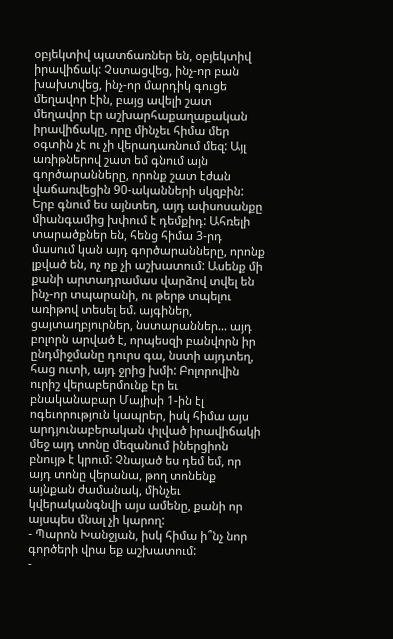օբյեկտիվ պատճառներ են, օբյեկտիվ իրավիճակ: Չստացվեց, ինչ-որ բան խախտվեց, ինչ-որ մարդիկ գուցե մեղավոր էին, բայց ավելի շատ մեղավոր էր աշխարհաքաղաքական իրավիճակը, որը մինչեւ հիմա մեր օգտին չէ ու չի վերադառնում մեզ: Այլ առիթներով շատ եմ գնում այն գործարանները, որոնք շատ էժան վաճառվեցին 90-ականների սկզբին: Երբ գնում ես այնտեղ, այդ ափսոսանքը միանգամից խփում է դեմքիդ: Ահռելի տարածքներ են, հենց հիմա 3-րդ մասում կան այդ գործարանները, որոնք լքված են, ոչ ոք չի աշխատում: Ասենք մի քանի արտադրամաս վարձով տվել են ինչ-որ տպարանի, ու թերթ տպելու առիթով տեսել եմ. այգիներ, ցայտաղբյուրներ, նստարաններ... այդ բոլորն արված է, որպեսզի բանվորն իր ընդմիջմանը դուրս գա, նստի այդտեղ, հաց ուտի, այդ ջրից խմի: Բոլորովին ուրիշ վերաբերմունք էր եւ բնականաբար Մայիսի 1-ին էլ ոգեւորություն կապրեր, իսկ հիմա այս արդյունաբերական փլված իրավիճակի մեջ այդ տոնը մեզանում իներցիոն բնույթ է կրում: Չնայած ես դեմ եմ, որ այդ տոնը վերանա, թող տոնենք այնքան ժամանակ, մինչեւ կվերականգնվի այս ամենը, քանի որ այսպես մնալ չի կարող:
- Պարոն Խանջյան, իսկ հիմա ի՞նչ նոր գործերի վրա եք աշխատում:
-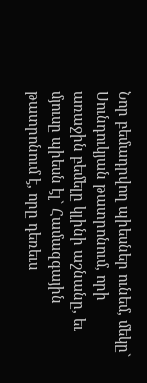Նոր բեմադրվող պիեսներ ունեմ, մեկը` Սունդուկյան թատրոնում, որի առաջին բեմելը կլինի աշնանը, եւ մյուսը պիեսն էլ` Համազգային թատրոնում է, որը դեռեւս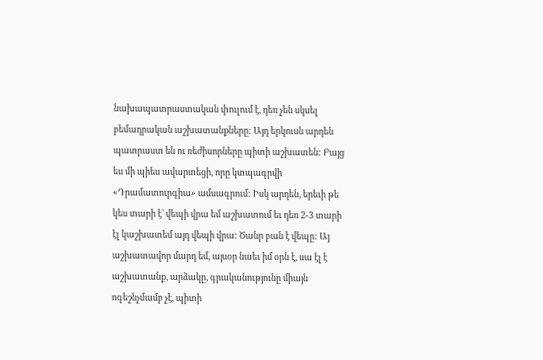նախապատրաստական փուլում է, դեռ չեն սկսել բեմադրական աշխատանքները: Այդ երկուսն արդեն պատրաստ են ու ռեժիսորները պիտի աշխատեն: Բայց ես մի պիես ավարտեցի, որը կտպագրվի «Դրամատուրգիա» ամսագրում: Իսկ արդեն, երեւի թե կես տարի է` վեպի վրա եմ աշխատում եւ դեռ 2-3 տարի էլ կաշխատեմ այդ վեպի վրա: Ծանր բան է վեպը: Այ աշխատավոր մարդ եմ, այսօր նաեւ իմ օրն է, սա էլ է աշխատանք, արձակը, գրականությունը միայն ոգեշնչմամբ չէ, պիտի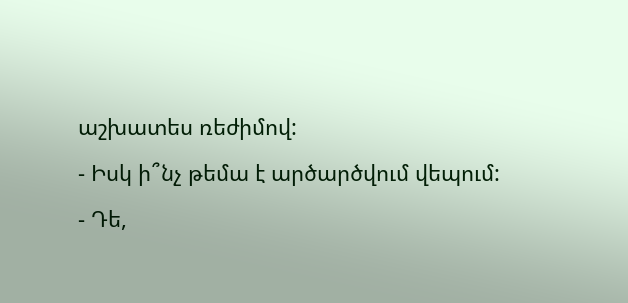աշխատես ռեժիմով:
- Իսկ ի՞նչ թեմա է արծարծվում վեպում:
- Դե,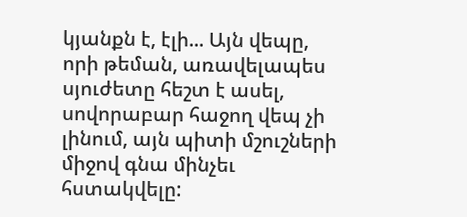կյանքն է, էլի... Այն վեպը, որի թեման, առավելապես սյուժետը հեշտ է ասել, սովորաբար հաջող վեպ չի լինում, այն պիտի մշուշների միջով գնա մինչեւ հստակվելը: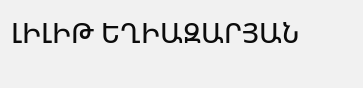ԼԻԼԻԹ ԵՂԻԱԶԱՐՅԱՆ